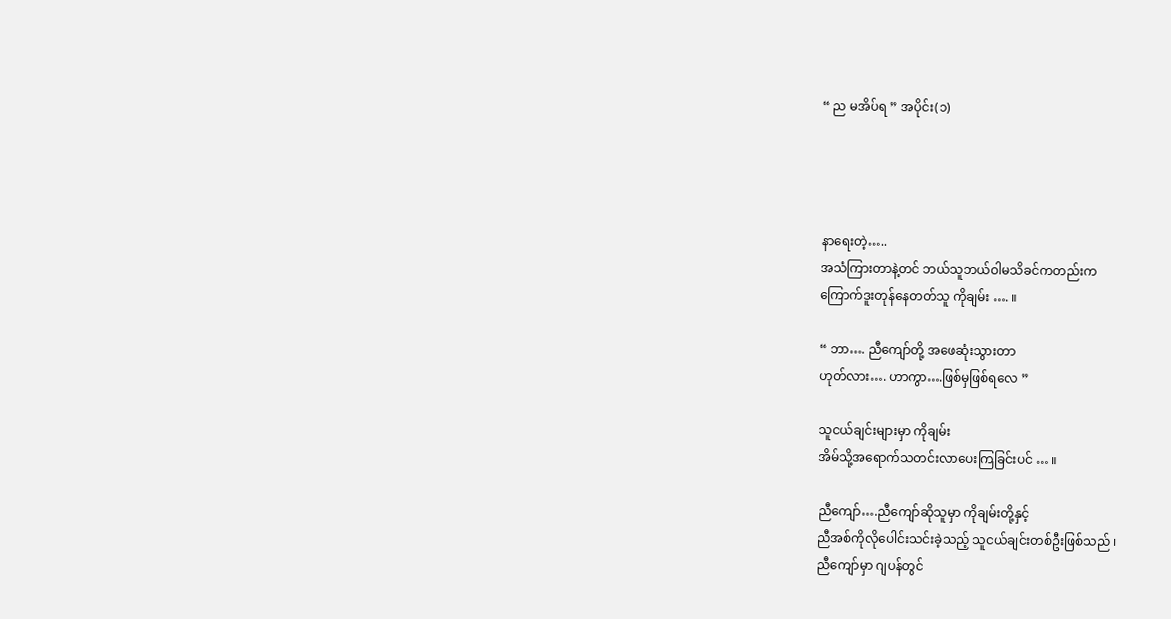“ ည မအိပ်ရ ” အပိုင်း(၁)




နာရေးတဲ့…..
အသံကြားတာနဲ့တင် ဘယ်သူဘယ်ဝါမသိခင်ကတည်းက
ကြောက်ဒူးတုန်နေတတ်သူ ကိုချမ်း …. ။

“ ဘာ…. ညီကျော်တို့ အဖေဆုံးသွားတာ
ဟုတ်လား…. ဟာကွာ….ဖြစ်မှဖြစ်ရလေ ”

သူငယ်ချင်းများမှာ ကိုချမ်း
အိမ်သို့အရောက်သတင်းလာပေးကြခြင်းပင် … ။

ညီကျော်….ညီကျော်ဆိုသူမှာ ကိုချမ်းတို့နှင့်
ညီအစ်ကိုလိုပေါင်းသင်းခဲ့သည့် သူငယ်ချင်းတစ်ဦးဖြစ်သည် ၊
ညီကျော်မှာ ဂျပန်တွင်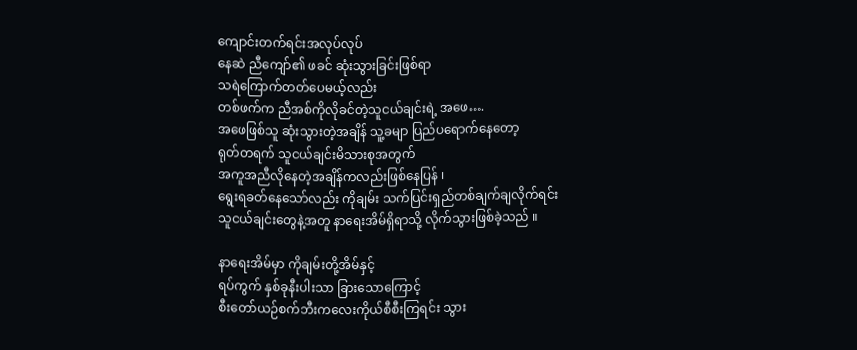ကျောင်းတက်ရင်းအလုပ်လုပ်
နေဆဲ ညီကျော်၏ ဖခင် ဆုံးသွားခြင်းဖြစ်ရာ
သရဲကြောက်တတ်ပေမယ့်လည်း
တစ်ဖက်က ညီအစ်ကိုလိုခင်တဲ့သူငယ်ချင်းရဲ့ အဖေ….
အဖေဖြစ်သူ ဆုံးသွားတဲ့အချိန် သူ့ခမျာ ပြည်ပရောက်နေတော့
ရုတ်တရက် သူငယ်ချင်းမိသားစုအတွက်
အကူအညီလိုနေတဲ့အချိန်ကလည်းဖြစ်နေပြန် ၊
ရွေးရခတ်နေသော်လည်း ကိုချမ်း သက်ပြင်းရှည်တစ်ချက်ချလိုက်ရင်း
သူငယ်ချင်းတွေနဲ့အတူ နာရေးအိမ်ရှိရာသို့ လိုက်သွားဖြစ်ခဲ့သည် ။

နာရေးအိမ်မှာ ကိုချမ်းတို့အိမ်နှင့်
ရပ်ကွက် နှစ်ခုနီးပါးသာ ခြားသောကြောင့်
စီးတော်ယဉ်စက်ဘီးကလေးကိုယ်စီစီးကြရင်း သွား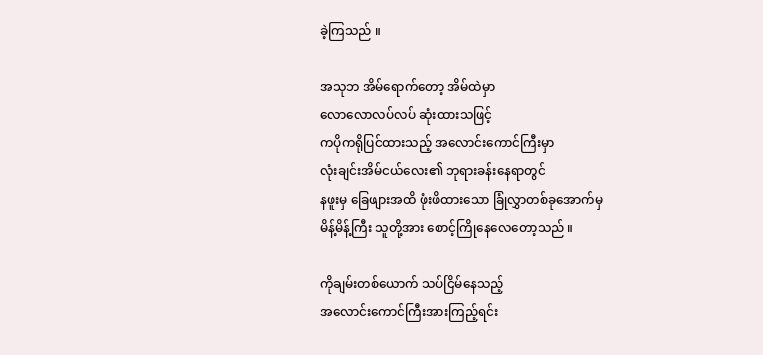ခဲ့ကြသည် ။

အသုဘ အိမ်ရောက်တော့ အိမ်ထဲမှာ
လောလောလပ်လပ် ဆုံးထားသဖြင့်
ကပိုကရိုပြင်ထားသည့် အလောင်းကောင်ကြီးမှာ
လုံးချင်းအိမ်ငယ်လေး၏ ဘုရားခန်းနေရာတွင်
နဖူးမှ ခြေဖျားအထိ ဖုံးဖိထားသော ခြုံလွှာတစ်ခုအောက်မှ
မိန့်မိန့်ကြီး သူတို့အား စောင့်ကြိုနေလေတော့သည် ။

ကိုချမ်းတစ်ယောက် သပ်ငြိမ်နေသည့်
အလောင်းကောင်ကြီးအားကြည့်ရင်း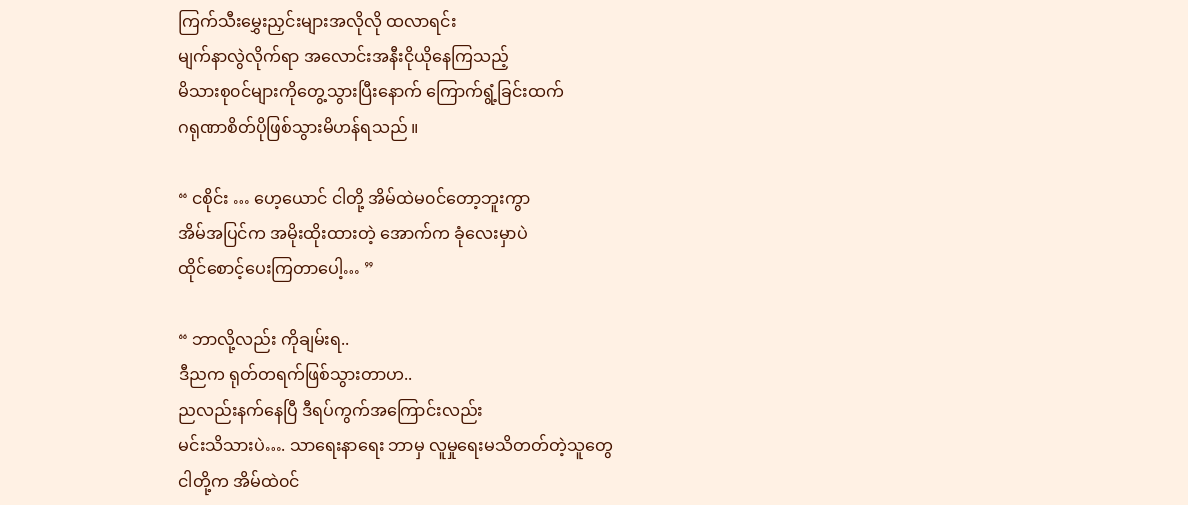ကြက်သီးမွှေးညှင်းများအလိုလို ထလာရင်း
မျက်နာလွဲလိုက်ရာ အလောင်းအနီးငိုယိုနေကြသည့်
မိသားစု၀င်များကိုတွေ့သွားပြီးနောက် ကြောက်ရွံ့ခြင်းထက်
ဂရုဏာစိတ်ပိုဖြစ်သွားမိဟန်ရသည် ။

“ ငစိုင်း … ဟေ့ယောင် ငါတို့ အိမ်ထဲမ၀င်တော့ဘူးကွာ
အိမ်အပြင်က အမိုးထိုးထားတဲ့ အောက်က ခုံလေးမှာပဲ
ထိုင်စောင့်ပေးကြတာပေါ့… ”

“ ဘာလို့လည်း ကိုချမ်းရ..
ဒီညက ရုတ်တရက်ဖြစ်သွားတာဟ..
ညလည်းနက်နေပြီ ဒီရပ်ကွက်အကြောင်းလည်း
မင်းသိသားပဲ…. သာရေးနာရေး ဘာမှ လူမှုရေးမသိတတ်တဲ့သူတွေ
ငါတို့က အိမ်ထဲ၀င်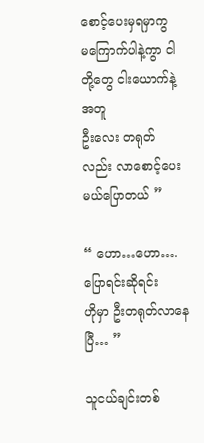စောင့်ပေးမှရမှာကွ
မကြောက်ပါနဲ့ကွာ ငါတို့တွေ ငါးယောက်နဲ့အတူ
ဦးလေး တရုတ် လည်း လာစောင့်ပေးမယ်ပြောတယ် ”

“ ဟော…ဟော….ပြောရင်းဆိုရင်း
ဟိုမှာ ဦးတရုတ်လာနေပြီ… ”

သူငယ်ချင်းတစ်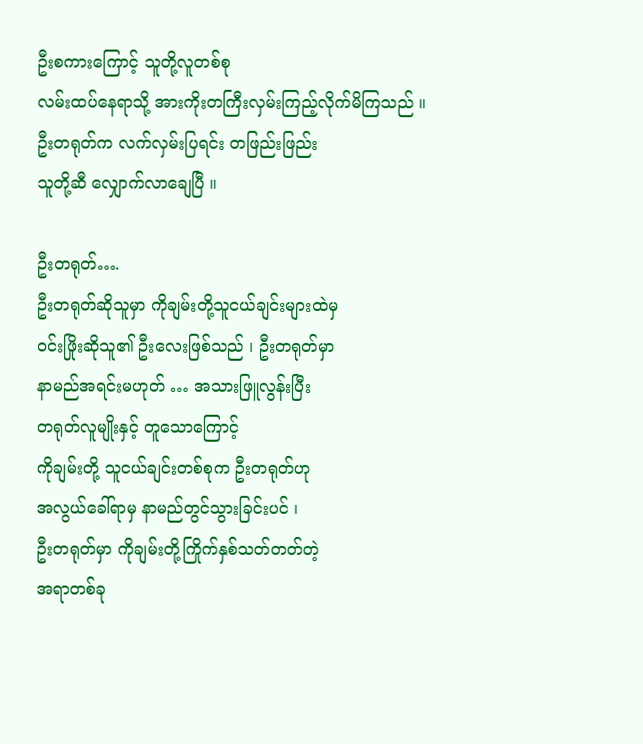ဦးစကားကြောင့် သူတို့လူတစ်စု
လမ်းထပ်နေရာသို့ အားကိုးတကြီးလှမ်းကြည့်လိုက်မိကြသည် ။
ဦးတရုတ်က လက်လှမ်းပြရင်း တဖြည်းဖြည်း
သူတို့ဆီ လျှောက်လာချေပြီ ။

ဦးတရုတ်….
ဦးတရုတ်ဆိုသူမှာ ကိုချမ်းတို့သူငယ်ချင်းများထဲမှ
၀င်းဖြိုးဆိုသူ၏ ဦးလေးဖြစ်သည် ၊ ဦးတရုတ်မှာ
နာမည်အရင်းမဟုတ် … အသားဖြူလွန်းပြီး
တရုတ်လူမျိုးနှင့် တူသောကြောင့်
ကိုချမ်းတို့ သူငယ်ချင်းတစ်စုက ဦးတရုတ်ဟု
အလွယ်ခေါ်ရာမှ နာမည်တွင်သွားခြင်းပင် ၊
ဦးတရုတ်မှာ ကိုချမ်းတို့ကြိုက်နှစ်သတ်တတ်တဲ့
အရာတစ်ခု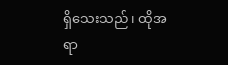ရှိသေးသည် ၊ ထိုအရာ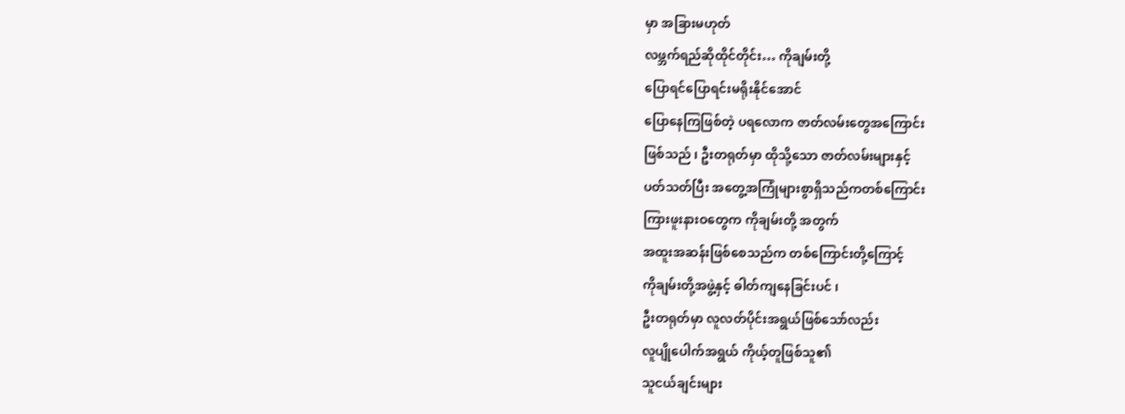မှာ အခြားမဟုတ်
လဖ္ဘက်ရည်ဆိုထိုင်တိုင်း… ကိုချမ်းတို့
ပြောရင်ပြောရင်းမရိုးနိုင်အောင်
ပြောနေကြဖြစ်တဲ့ ပရလောက ဇာတ်လမ်းတွေအကြောင်း
ဖြစ်သည် ၊ ဦးတရုတ်မှာ ထိုသို့သော ဇာတ်လမ်းများနှင့်
ပတ်သတ်ပြီး အတွေ့အကြုံများစွာရှိသည်ကတစ်ကြောင်း
ကြားဖူးနားဝတွေက ကိုချမ်းတို့ အတွက်
အထူးအဆန်းဖြစ်စေသည်က တစ်ကြောင်းတို့ကြောင့်
ကိုချမ်းတို့အဖွဲ့နှင့် ဓါတ်ကျနေခြင်းပင် ၊
ဦးတရုတ်မှာ လူလတ်ပိုင်းအရွယ်ဖြစ်သော်လည်း
လူပျိုပေါက်အရွယ် ကိုယ့်တူဖြစ်သူ၏
သူငယ်ချင်းများ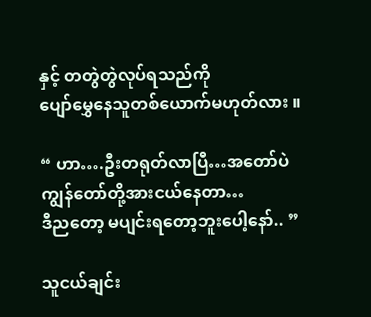နှင့် တတွဲတွဲလုပ်ရသည်ကို
ပျော်မွှေနေသူတစ်ယောက်မဟုတ်လား ။

“ ဟာ….ဦးတရုတ်လာပြီ…အတော်ပဲ
ကျွန်တော်တို့အားငယ်နေတာ…
ဒီညတော့ မပျင်းရတော့ဘူးပေါ့နော်.. ”

သူငယ်ချင်း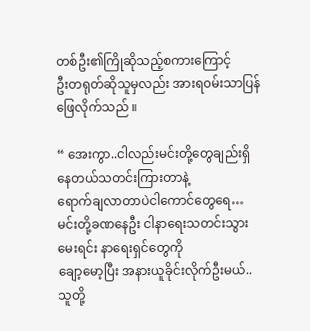တစ်ဦး၏ကြိုဆိုသည့်စကားကြောင့်
ဦးတရုတ်ဆိုသူမှလည်း အားရ၀မ်းသာပြန်ဖြေလိုက်သည် ။

“ အေးကွာ..ငါလည်းမင်းတို့တွေချည်းရှိနေတယ်သတင်းကြားတာနဲ့
ရောက်ချလာတာပဲငါကောင်တွေရေ…
မင်းတို့ခဏနေဦး ငါနာရေးသတင်းသွားမေးရင်း နာရေးရှင်တွေကို
ချော့မော့ပြီး အနားယူခိုင်းလိုက်ဦးမယ်..သူတို့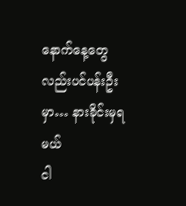နောက်နေ့တွေလည်းပင်ပန်းဦးမှာ… နားခိုင်းမှရမယ်
ငါ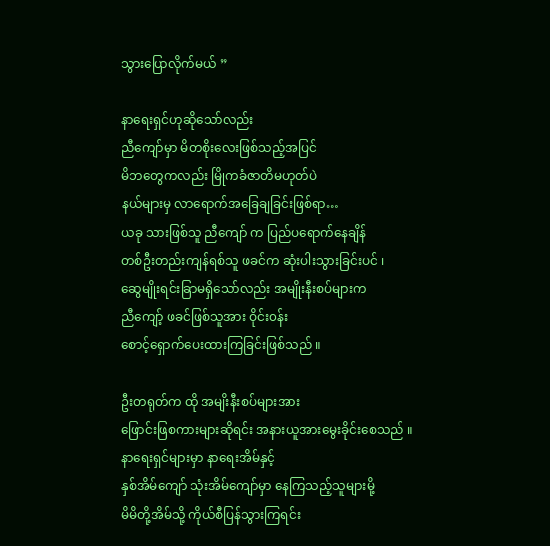သွားပြောလိုက်မယ် ”

နာရေးရှင်ဟုဆိုသော်လည်း
ညီကျော်မှာ မိတစိုးလေးဖြစ်သည့်အပြင်
မိဘတွေကလည်း မြိုကခံဇာတိမဟုတ်ပဲ
နယ်များမှ လာရောက်အခြေချခြင်းဖြစ်ရာ…
ယခု သားဖြစ်သူ ညီကျော် က ပြည်ပရောက်နေချိန်
တစ်ဦးတည်းကျန်ရစ်သူ ဖခင်က ဆုံးပါးသွားခြင်းပင် ၊
ဆွေမျိုးရင်းခြာမရှိသော်လည်း အမျိုးနီးစပ်များက
ညီကျော့် ဖခင်ဖြစ်သူအား ဝိုင်း၀န်း
စောင့်ရှောက်ပေးထားကြခြင်းဖြစ်သည် ။

ဦးတရုတ်က ထို အမျိးနီးစပ်များအား
ဖြောင်းဖြစကားများဆိုရင်း အနားယူအားမွေးခိုင်းစေသည် ။
နာရေးရှင်များမှာ နာရေးအိမ်နှင့်
နှစ်အိမ်ကျော် သုံးအိမ်ကျော်မှာ နေကြသည့်သူများမို့
မိမိတို့အိမ်သို့ ကိုယ်စီပြန်သွားကြရင်း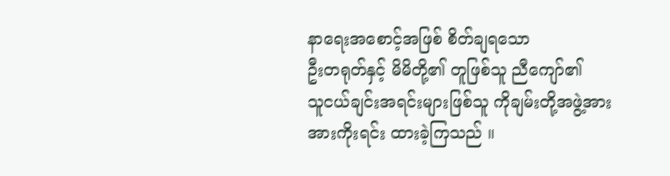နာရေးအစောင့်အဖြစ် စိတ်ချရသော
ဦးတရုတ်နှင့် မိမိတို့၏ တူဖြစ်သူ ညီကျော်၏
သူငယ်ချင်းအရင်းများဖြစ်သူ ကိုချမ်းတို့အဖွဲ့အား
အားကိုးရင်း ထားခဲ့ကြသည် ။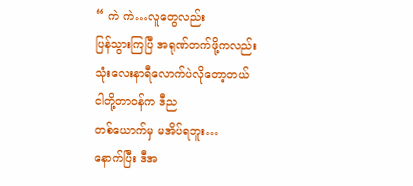“ ကဲ ကဲ…လူတွေလည်း
ပြန်သွားကြပြီ အရုဏ်တက်ဖို့ကလည်း
သုံးလေးနာရီလောက်ပဲလိုတော့တယ်
ငါတို့တာ၀န်က ဒီည
တစ်ယောက်မှ မအိပ်ရဘူး…
နောက်ပြီး ဒီအ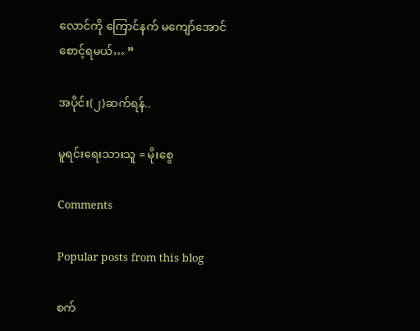လောင်ကို ကြောင်နက် မကျော်အောင်
စောင့်ရမယ်… ”

အပိုင်း(၂)ဆက်ရန်..

မူရင်းရေးသားသူ = မိုးစွေ

Comments

Popular posts from this blog

စက်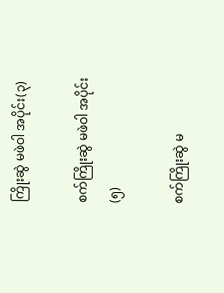ကြိုးဆွဲ မဖဲဝါ အပိုင်း(၃)

စက်ကြိုးဆွဲ မဖဲဝါ အပိုင်း(၅)

စက်ကြိုးဆွဲ မ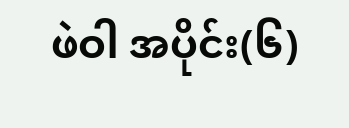ဖဲဝါ အပိုင်း(၆)